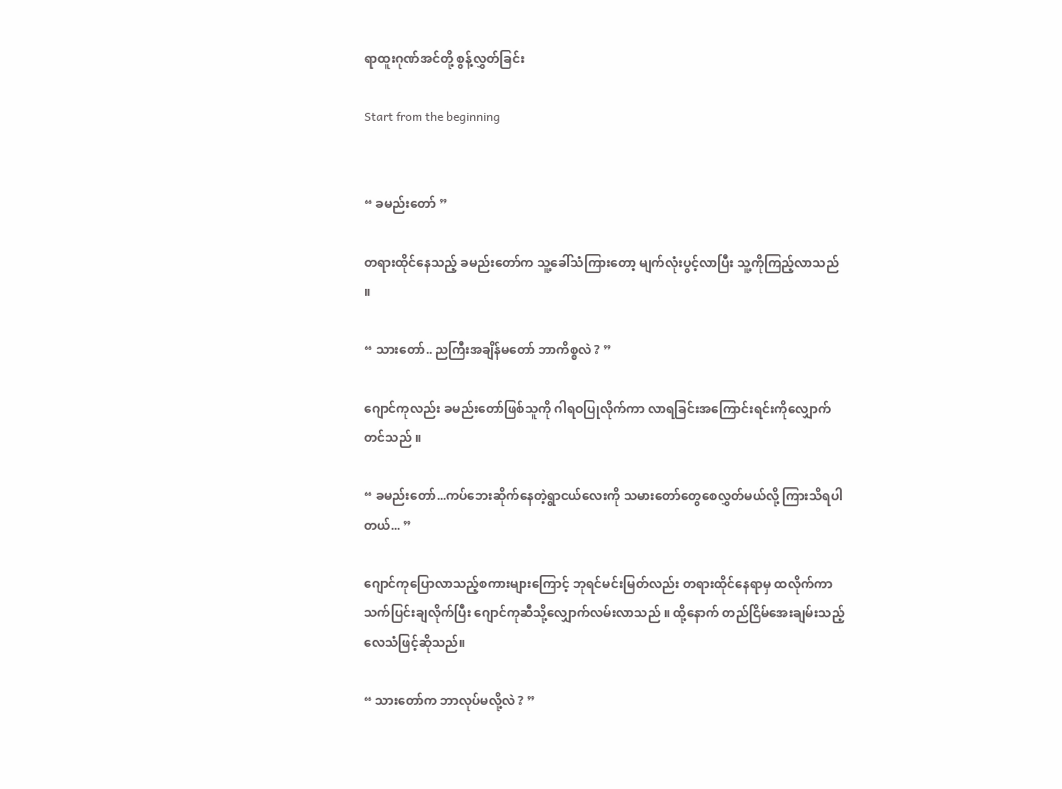ရာထူးဂုဏ်အင်တို့ စွန့်လွှတ်ခြင်း

Start from the beginning


“ ခမည်းတော် ”

တရားထိုင်နေသည့် ခမည်းတော်က သူ့ခေါ်သံကြားတော့ မျက်လုံးပွင့်လာပြီး သူ့ကိုကြည့်လာသည် ။

“ သားတော်.. ညကြီးအချိန်မတော် ဘာကိစ္စလဲ ? ”

ဂျောင်ကုလည်း ခမည်းတော်ဖြစ်သူကို ဂါရဝပြုလိုက်ကာ လာရခြင်းအကြောင်းရင်းကိုလျှောက်တင်သည် ။

“ ခမည်းတော်...ကပ်ဘေးဆိုက်နေတဲ့ရွာငယ်လေးကို သမားတော်တွေစေလွှတ်မယ်လို့ ကြားသိရပါတယ်... ”

ဂျောင်ကုပြောလာသည့်စကားများကြောင့် ဘုရင်မင်းမြတ်လည်း တရားထိုင်နေရာမှ ထလိုက်ကာ သက်ပြင်းချလိုက်ပြီး ဂျောင်ကုဆီသို့လျှောက်လမ်းလာသည် ။ ထို့နောက် တည်ငြိမ်အေးချမ်းသည့် လေသံဖြင့်ဆိုသည်။

“ သားတော်က ဘာလုပ်မလို့လဲ ? ”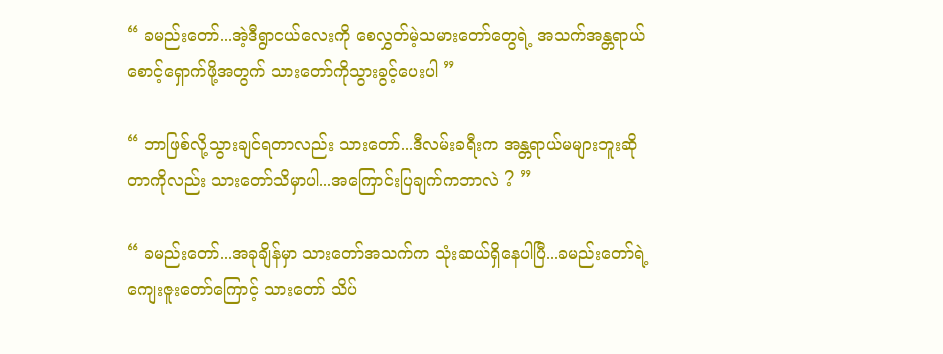“ ခမည်းတော်...အဲ့ဒီရွာငယ်လေးကို စေလွှတ်မဲ့သမားတော်တွေရဲ့ အသက်အန္တရာယ်စောင့်ရှောက်ဖို့အတွက် သားတော်ကိုသွားခွင့်ပေးပါ ”

“ ဘာဖြစ်လို့သွားချင်ရတာလည်း သားတော်...ဒီလမ်းခရီးက အန္တရာယ်မများဘူးဆိုတာကိုလည်း သားတော်သိမှာပါ...အကြောင်းပြချက်ကဘာလဲ ? ”

“ ခမည်းတော်...အခုချိန်မှာ သားတော်အသက်က သုံးဆယ်ရှိနေပါပြီ...ခမည်းတော်ရဲ့ကျေးဇူးတော်ကြောင့် သားတော် သိပ်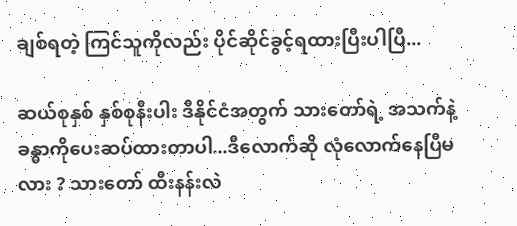ချစ်ရတဲ့ ကြင်သူကိုလည်း ပိုင်ဆိုင်ခွင့်ရထားပြီးပါပြီ...

ဆယ်စုနှစ် နှစ်စုနီးပါး ဒီနိုင်ငံအတွက် သားတော်ရဲ့ အသက်နဲ့ခန္ဓာကိုပေးဆပ်ထားတာပါ...ဒီလောက်ဆို လုံလောက်နေပြီမလား ? သားတော် ထီးနန်းလဲ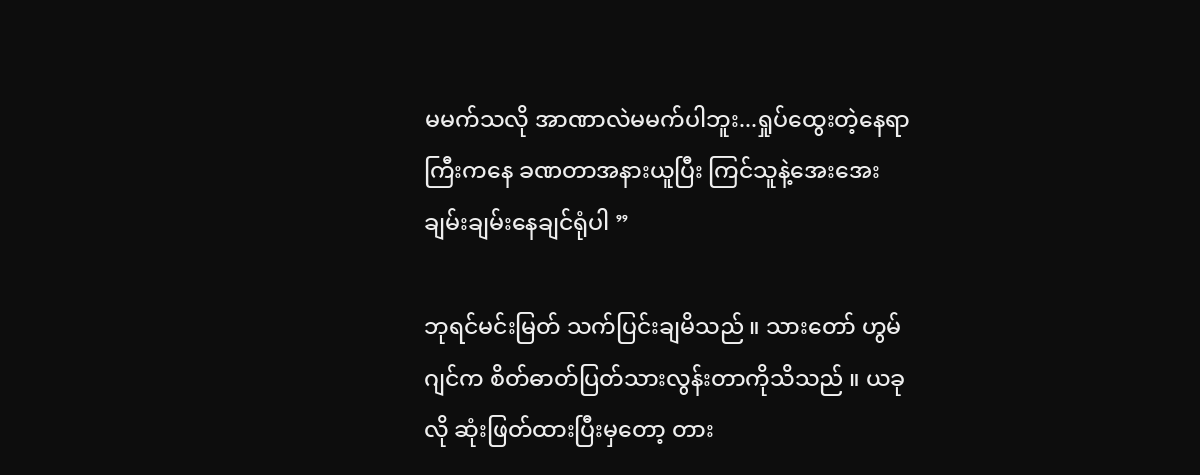မမက်သလို အာဏာလဲမမက်ပါဘူး...ရှုပ်ထွေးတဲ့နေရာကြီးကနေ ခဏတာအနားယူပြီး ကြင်သူနဲ့အေးအေးချမ်းချမ်းနေချင်ရုံပါ ”

ဘုရင်မင်းမြတ် သက်ပြင်းချမိသည် ။ သားတော် ဟွမ်ဂျင်က စိတ်ဓာတ်ပြတ်သားလွန်းတာကိုသိသည် ။ ယခုလို ဆုံးဖြတ်ထားပြီးမှတော့ တား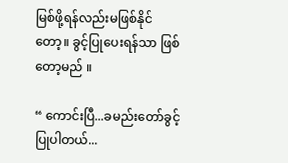မြစ်ဖို့ရန်လည်းမဖြစ်နိုင်တော့။ ခွင့်ပြုပေးရန်သာ ဖြစ်တော့မည် ။

“ ကောင်းပြီ...ခမည်းတော်ခွင့်ပြုပါတယ်...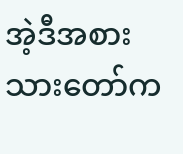အဲ့ဒီအစား သားတော်က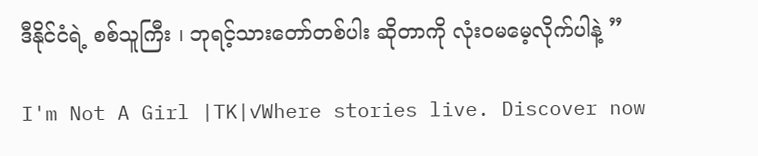ဒီနိုင်ငံရဲ့ စစ်သူကြီး ၊ ဘုရင့်သားတော်တစ်ပါး ဆိုတာကို လုံးဝမမေ့လိုက်ပါနဲ့ ”

I'm Not A Girl |TK|✓Where stories live. Discover now